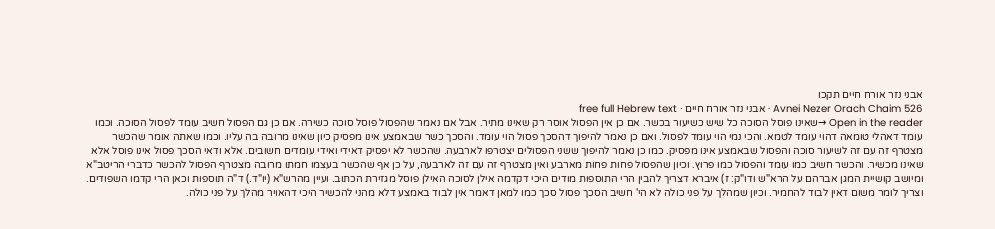אבני נזר אורח חיים תקכו
Avnei Nezer Orach Chaim 526 · אבני נזר אורח חיים · free full Hebrew text
Open in the reader →שאינו פוסל הסוכה כל שיש כשיעור בכשר. אם כן אין הפסול אוסר רק שאינו מתיר. אבל אם נאמר שהפסול פוסל סוכה כשירה. אם כן גם הפסול חשיב עומד לפסול הסוכה. וכמו עומד דאהלי טומאה דהוי עומד לטמא. והכי נמי הוי עומד לפסול. ואם כן נאמר להיפוך דהסכך פסול הוי עומד. והסכך כשר שבאמצע אינו מפסיק כיון שאינו מרובה בה עליו. וכמו שאתה אומר שהכשר מצטרף זה עם זה לשיעור סוכה והפסול שבאמצע אינו מפסיק. כמו כן נאמר להיפוך ששני הפסולים יצטרפו לארבעה. שהכשר לא יפסיק דאידי ואידי עומדים חשובים. אלא ודאי הסכך פסול אינו פוסל אלא שאינו מכשיר. והכשר חשיב כמו עומד והפסול כמו פרוץ. וכיון שהפסול פחות פחות מארבע ואין מצטרף זה עם זה לארבעה, על כן אף שהכשר בעצמו חמתו מרובה מצטרף הפסול להכשר כדברי הריטב"א ומיושב קושיית המגן אברהם על הרא"ש ודו"ק: ז) איברא דצריך להבין הרי התוספות מודים היכי דקדמה אילן לסוכה האילן פוסל מגזירת הכתוב. ועיין מהרש"א (יו"ד.) ד"ה תוספות וכאן הרי קדמו השפודים. וצריך לומר משום דאין לבוד להחמיר. וכיון שמהלך על פני כולה לא הי' חשיב הסכך פסול סכך כמו למאן דאמר אין לבוד באמצע דלא מהני להכשיר היכי דהאויר מהלך על פני כולה.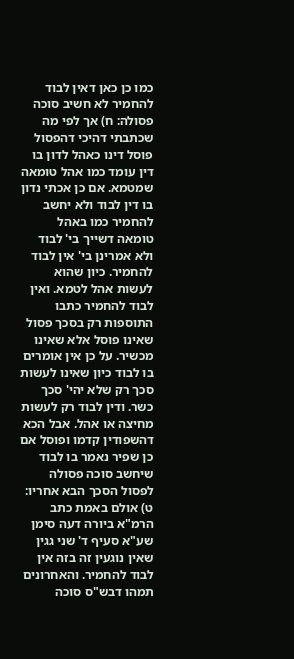כמו כן כאן דאין לבוד להחמיר לא חשיב סוכה פסולה: ח) אך לפי מה שכתבתי דהיכי דהפסול פוסל דינו כאהל לדון בו דין עומד כמו אהל טומאה שמטמא. אם כן אכתי נדון בו דין לבוד ולא יחשב להחמיר כמו באהל טומאה דשייך בי' לבוד ולא אמרינן בי' אין לבוד להחמיר. כיון שהוא לעשות אהל לטמא. ואין לבוד להחמיר כתבו התוספות רק בסכך פסול שאינו פוסל אלא שאינו מכשיר. על כן אין אומרים בו לבוד כיון שאינו לעשות סכך רק שלא יהי' סכך כשר. ודין לבוד רק לעשות מחיצה או אהל. אבל הכא דהשפודין קדמו ופוסל אם כן שפיר נאמר בו לבוד שיחשב סוכה פסולה לפסול הסכך הבא אחריו: ט) אולם באמת כתב הרמ"א ביורה דעה סימן שע"א סעיף ד' שני גגין שאין נוגעין זה בזה אין לבוד להחמיר. והאחרונים תמהו דבש"ס סוכה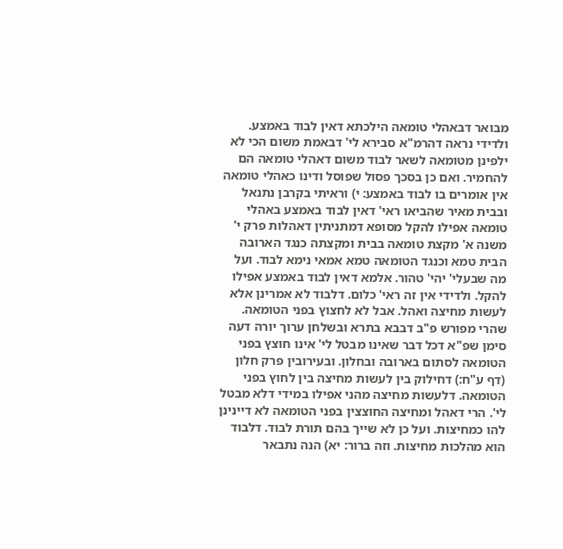מבואר דבאהלי טומאה הילכתא דאין לבוד באמצע. ולדידי נראה דהרמ"א סבירא לי' דבאמת משום הכי לא ילפינן מטומאה לשאר לבוד משום דאהלי טומאה הם להחמיר. ואם כן בסכך פסול שפוסל ודינו כאהלי טומאה אין אומרים בו לבוד באמצע: י) וראיתי בקרבן נתנאל ובבית מאיר שהביאו ראי' דאין לבוד באמצע באהלי טומאה אפילו להקל מסופא דמתניתין דאהלות פרק י' משנה א' מקצת טומאה בבית ומקצתה כנגד הארובה הבית טמא וכנגד הטומאה טמא אמאי נימא לבוד. ועל מה שבעלי' יהי' טהור. אלמא דאין לבוד באמצע אפילו להקל. ולדידי אין זה ראי' כלום. דלבוד לא אמרינן אלא לעשות מחיצה ואהל. אבל לא לחצוץ בפני הטומאה. שהרי מפורש פ"ב דבבא בתרא ובשלחן ערוך יורה דעה סימן שפ"א דכל דבר שאינו מבטל לי' אינו חוצץ בפני הטומאה לסתום בארובה ובחלון. ובעירובין פרק חלון (דף ע"ח:) דחילוק בין לעשות מחיצה בין לחוץ בפני הטומאה. דלעשות מחיצה מהני אפילו במידי דלא מבטל לי'. הרי דאהל ומחיצה החוצצין בפני הטומאה לא דיינינן להו כמחיצות. ועל כן לא שייך בהם תורת לבוד. דלבוד הוא מהלכות מחיצות. וזה ברור: יא) הנה נתבאר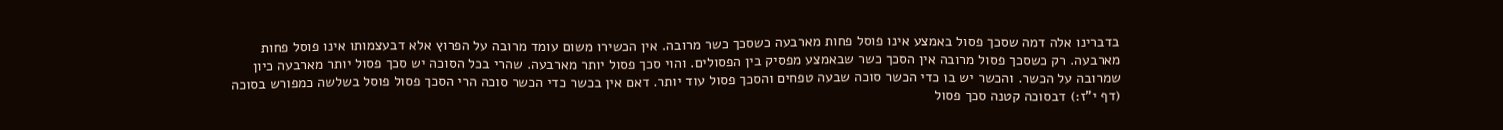בדברינו אלה דמה שסכך פסול באמצע אינו פוסל פחות מארבעה כשסכך כשר מרובה. אין הכשירו משום עומד מרובה על הפרוץ אלא דבעצמותו אינו פוסל פחות מארבעה. רק כשסכך פסול מרובה אין הסכך כשר שבאמצע מפסיק בין הפסולים. והוי סכך פסול יותר מארבעה. שהרי בכל הסוכה יש סכך פסול יותר מארבעה כיון שמרובה על הכשר. והכשר יש בו כדי הכשר סוכה שבעה טפחים והסכך פסול עוד יותר. דאם אין בכשר כדי הכשר סוכה הרי הסכך פסול פוסל בשלשה כמפורש בסוכה (דף י"ז:) דבסוכה קטנה סכך פסול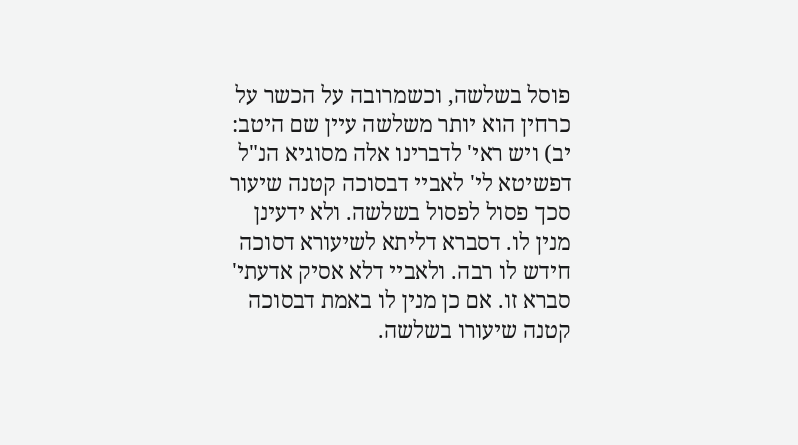פוסל בשלשה, וכשמרובה על הכשר על כרחין הוא יותר משלשה עיין שם היטב: יב) ויש ראי' לדברינו אלה מסוגיא הנ"ל דפשיטא לי' לאביי דבסוכה קטנה שיעור סכך פסול לפסול בשלשה. ולא ידעינן מנין לו. דסברא דליתא לשיעורא דסוכה חידש לו רבה. ולאביי דלא אסיק אדעתי' סברא זו. אם כן מנין לו באמת דבסוכה קטנה שיעורו בשלשה.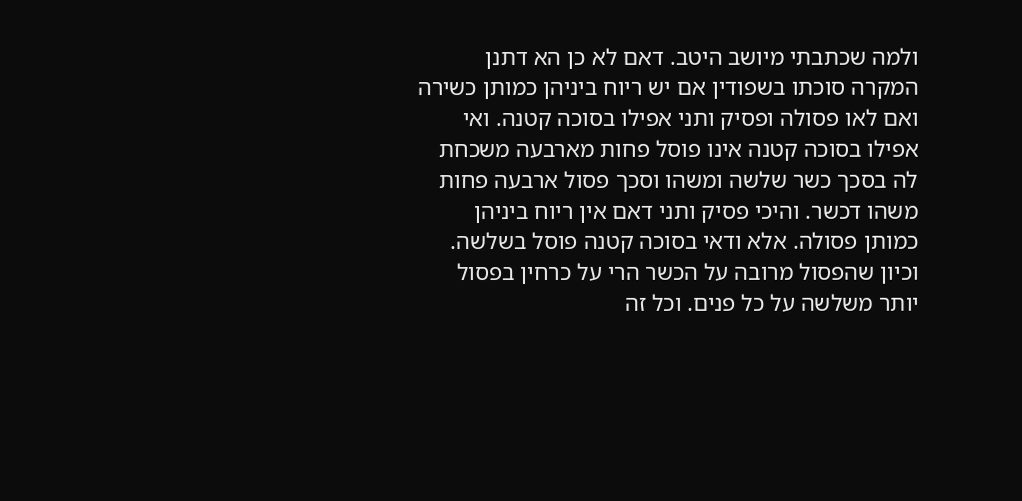ולמה שכתבתי מיושב היטב. דאם לא כן הא דתנן המקרה סוכתו בשפודין אם יש ריוח ביניהן כמותן כשירה ואם לאו פסולה ופסיק ותני אפילו בסוכה קטנה. ואי אפילו בסוכה קטנה אינו פוסל פחות מארבעה משכחת לה בסכך כשר שלשה ומשהו וסכך פסול ארבעה פחות משהו דכשר. והיכי פסיק ותני דאם אין ריוח ביניהן כמותן פסולה. אלא ודאי בסוכה קטנה פוסל בשלשה. וכיון שהפסול מרובה על הכשר הרי על כרחין בפסול יותר משלשה על כל פנים. וכל זה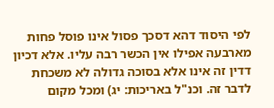לפי היסוד דהא דסכך פסול אינו פוסל פחות מארבעה אפילו אין הכשר רבה עליו. אלא דכיון דדין זה אינו אלא בסוכה גדולה לא משכחת לדבר זה. וכנ"ל באריכות: יג) ומכל מקום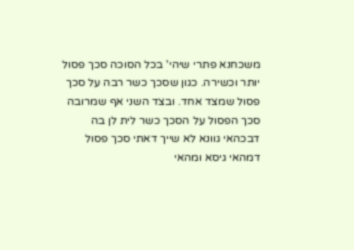משכחנא פתרי שיהי' בכל הסוכה סכך פסול יותר וכשירה. כגון שסכך כשר רבה על סכך פסול שמצד אחד. ובצד השני אף שמרובה סכך הפסול על הסכך כשר לית לן בה דבכהאי גוונא לא שייך דאתי סכך פסול דמהאי גיסא ומהאי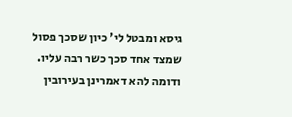גיסא ומבטל לי' כיון שסכך פסול שמצד אחד סכך כשר רבה עליו. ודומה להא דאמרינן בעירובין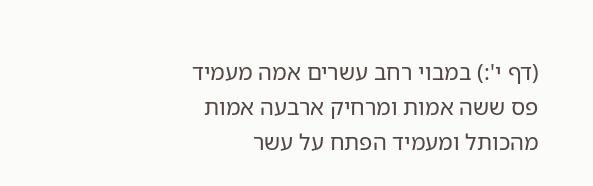(דף י':) במבוי רחב עשרים אמה מעמיד פס ששה אמות ומרחיק ארבעה אמות מהכותל ומעמיד הפתח על עשר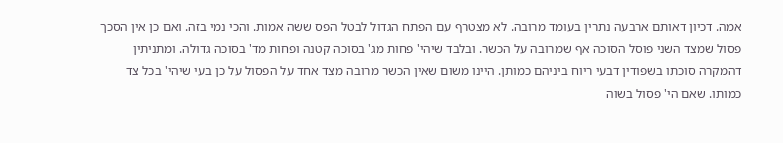אמה. דכיון דאותם ארבעה נתרין בעומד מרובה. לא מצטרף עם הפתח הגדול לבטל הפס ששה אמות. והכי נמי בזה. ואם כן אין הסכך פסול שמצד השני פוסל הסוכה אף שמרובה על הכשר. ובלבד שיהי' פחות מג' בסוכה קטנה ופחות מד' בסוכה גדולה. ומתניתין דהמקרה סוכתו בשפודין דבעי ריוח ביניהם כמותן. היינו משום שאין הכשר מרובה מצד אחד על הפסול על כן בעי שיהי' בכל צד כמותו. שאם הי' פסול בשוה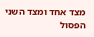מצד אחד ומצד השני הפסול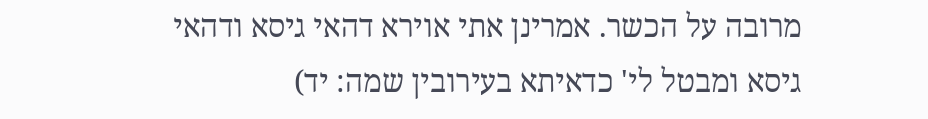מרובה על הכשר. אמרינן אתי אוירא דהאי גיסא ודהאי גיסא ומבטל לי' כדאיתא בעירובין שמה: יד)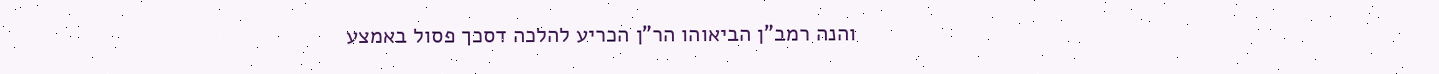והנה רמב"ן הביאוהו הר"ן הכריע להלכה דסכך פסול באמצע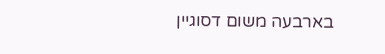בארבעה משום דסוגיין